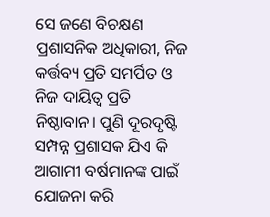ସେ ଜଣେ ବିଚକ୍ଷଣ ପ୍ରଶାସନିକ ଅଧିକାରୀ, ନିଜ କର୍ତ୍ତବ୍ୟ ପ୍ରତି ସମର୍ପିତ ଓ ନିଜ ଦାୟିତ୍ବ ପ୍ରତି ନିଷ୍ଠାବାନ। ପୁଣି ଦୂରଦୃଷ୍ଟି ସମ୍ପନ୍ନ ପ୍ରଶାସକ ଯିଏ କି ଆଗାମୀ ବର୍ଷମାନଙ୍କ ପାଇଁ ଯୋଜନା କରି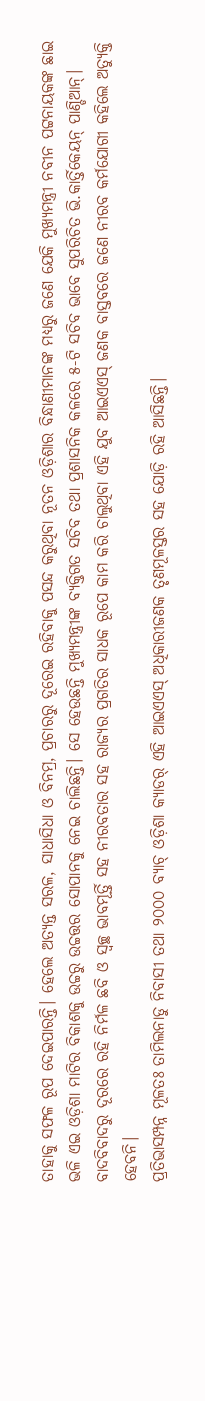ତାହାକୁ ସଫଳ ରୂପ ଦେଇପାରନ୍ତି। ହେଲେ ଅତ୍ୟନ୍ତ ସରଳ, ସାଧାସିଧା ଓ ବିନମ୍ର, ପ୍ରଚାରରୁ ଦୂରେଇ ରହିବାକୁ ପସନ୍ଦ କରୁଥିବା ନୂତନ ଓଡ଼ିଶାର ବିନ୍ଧାଣୀମାନଙ୍କ ମଧ୍ୟରୁ ଜଣେ ଯେକି ମୁଖ୍ୟମନ୍ତ୍ରୀ ନବୀନ ପଟ୍ଟନାୟକଙ୍କ ଛାଇ ଭଳି ଏଇ ଓଡ଼ିଶା ମାଟିର ବିକାଶକୁ ଉଚ୍ଚରୁ ଉଚ୍ଚତ୍ତର ସୋପାନକୁ ନେଇ ଚାଲିଛନ୍ତି। ସେ ହେଉଛନ୍ତି ମୁଖ୍ୟମନ୍ତ୍ରୀଙ୍କ ବ୍ୟକ୍ତିଗତ ସଚିବ ତଥା ପ୍ରଶାସନିକ କଳରେ ୫-ଟି ସଚିବ ଭାବେ ସୁପରିଚିତ ଭି.କାର୍ତ୍ତିକେୟନ୍ ପାଣ୍ଡିଆନ୍। ବାଦବିବାଦରୁ ଦୂରରେ ରହି ନିର୍ମଳ ଛବି ଓ ସ୍ଵଚ୍ଛ ଭାବମୂର୍ତ୍ତି ସହ ନୀରବତାର ସହ ରାଜ୍ୟର ପ୍ରଗତିର ସାଧକ ରୂପେ କାମ କରି ଚାଲୁଥିବା ଏହି ଯୁବ ଆଇଏଏସ୍ ଜଣକ ବାସ୍ତବରେ ଜଣେ ନୀରବ କର୍ମଯୋଗୀ କହିଲେ ଅତ୍ୟୁକ୍ତି ହେବନି।
ପ୍ରତିଭାସମ୍ପନ୍ନ ମୂଳତଃ ତାମିଲନାଡୁ ନିବାସୀ ତଥା ୨୦୦୦ ବ୍ୟାଚ୍ ଓଡ଼ିଶା କ୍ୟାଡର୍ ଏହି ଆଇଏଏସ୍ ଅଧିକାରୀଜଣକ ତୃଣମୂଳସ୍ତର ସହ ଯୋଡ଼ି ରହି ଆସିଛନ୍ତି।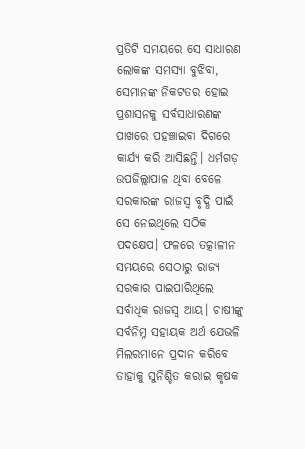ପ୍ରତିଟି ସମୟରେ ସେ ସାଧାରଣ ଲୋକଙ୍କ ସମସ୍ୟା ବୁଝିବା, ସେମାନଙ୍କ ନିକଟତର ହୋଇ ପ୍ରଶାସନକୁ ସର୍ବସାଧାରଣଙ୍କ ପାଖରେ ପହଞ୍ଚାଇବା ଦିଗରେ କାର୍ଯ୍ୟ କରି ଆସିଛନ୍ତି। ଧର୍ମଗଡ଼ ଉପଜିଲ୍ଲାପାଳ ଥିବା ବେଳେ ସରକାରଙ୍କ ରାଜସ୍ବ ବୃଦ୍ଧି ପାଇଁ ସେ ନେଇଥିଲେ ସଠିକ ପଦକ୍ଷେପ। ଫଳରେ ତତ୍କାଳୀନ ସମୟରେ ସେଠାରୁ ରାଜ୍ୟ ସରକାର ପାଇପାରିଥିଲେ ସର୍ବାଧିକ ରାଜସ୍ବ ଆୟ। ଚାଷୀଙ୍କୁ ସର୍ବନିମ୍ନ ସହାୟକ ଅର୍ଥ ଯେଭଳି ମିଲରମାନେ ପ୍ରଦାନ କରିବେ ତାହାକୁ ସୁନିଶ୍ଚିତ କରାଇ କୃଷକ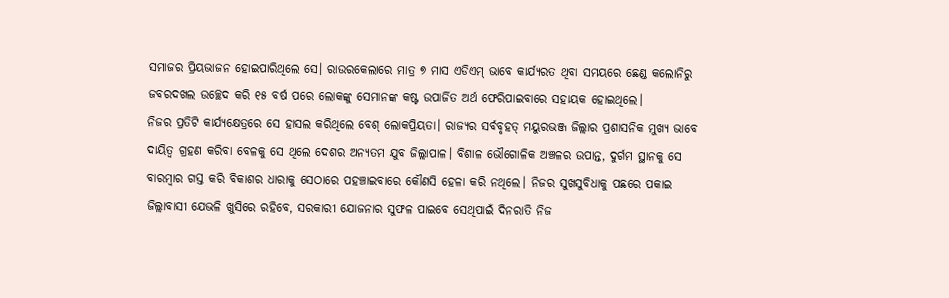ସମାଜର ପ୍ରିୟଭାଜନ ହୋଇପାରିଥିଲେ ସେ। ରାଉରକେଲାରେ ମାତ୍ର ୭ ମାସ ଏଡିଏମ୍ ଭାବେ କାର୍ଯ୍ୟରତ ଥିବା ସମୟରେ ଛେଣ୍ଡ କଲୋନିରୁ ଜବରଦଖଲ ଉଚ୍ଛେଦ କରି ୧୫ ବର୍ଷ ପରେ ଲୋକଙ୍କୁ ସେମାନଙ୍କ କଷ୍ଟ ଉପାର୍ଜିତ ଅର୍ଥ ଫେରିପାଇବାରେ ସହାୟକ ହୋଇଥିଲେ।
ନିଜର ପ୍ରତିଟି କାର୍ଯ୍ୟକ୍ଷେତ୍ରରେ ସେ ହାସଲ କରିଥିଲେ ବେଶ୍ ଲୋକପ୍ରିୟତା। ରାଜ୍ୟର ସର୍ବବୃହତ୍ ମୟୁରଭଞ୍ଜ ଜିଲ୍ଲାର ପ୍ରଶାସନିକ ମୁଖ୍ୟ ଭାବେ ଦାୟିତ୍ବ ଗ୍ରହଣ କରିବା ବେଳକୁ ସେ ଥିଲେ ଦେଶର ଅନ୍ୟତମ ଯୁବ ଜିଲ୍ଲାପାଳ। ବିଶାଳ ଭୌଗୋଳିକ ଅଞ୍ଚଳର ଉପାନ୍ତ, ଦୁର୍ଗମ ସ୍ଥାନକୁ ସେ ବାରମ୍ବାର ଗସ୍ତ କରି ବିକାଶର ଧାରାକୁ ସେଠାରେ ପହଞ୍ଚାଇବାରେ କୌଣସି ହେଳା କରି ନଥିଲେ। ନିଜର ସୁଖସୁବିଧାକୁ ପଛରେ ପକାଇ ଜିଲ୍ଲାବାସୀ ଯେଭଳି ଖୁସିରେ ରହିବେ, ସରକାରୀ ଯୋଜନାର ସୁଫଳ ପାଇବେ ସେଥିପାଇଁ ଦିନରାତି ନିଜ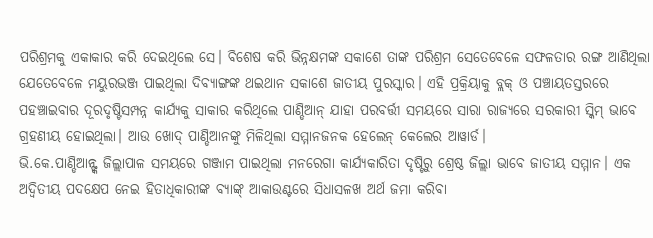ପରିଶ୍ରମକୁ ଏକାକାର କରି ଦେଇଥିଲେ ସେ। ବିଶେଷ କରି ଭିନ୍ନକ୍ଷମଙ୍କ ସକାଶେ ତାଙ୍କ ପରିଶ୍ରମ ସେତେବେଳେ ସଫଳତାର ରଙ୍ଗ ଆଣିଥିଲା ଯେତେବେଳେ ମୟୁରଭଞ୍ଜ ପାଇଥିଲା ଦିବ୍ୟାଙ୍ଗଙ୍କ ଥଇଥାନ ସକାଶେ ଜାତୀୟ ପୁରସ୍କାର। ଏହି ପ୍ରକ୍ରିୟାକୁ ବ୍ଲକ୍ ଓ ପଞ୍ଚାୟତସ୍ତରରେ ପହଞ୍ଚାଇବାର ଦୂରଦୃଷ୍ଟିସମ୍ପନ୍ନ କାର୍ଯ୍ୟକୁ ସାକାର କରିଥିଲେ ପାଣ୍ଡିଆନ୍ ଯାହା ପରବର୍ତ୍ତୀ ସମୟରେ ସାରା ରାଜ୍ୟରେ ସରକାରୀ ସ୍କିମ୍ ଭାବେ ଗ୍ରହଣୀୟ ହୋଇଥିଲା। ଆଉ ଖୋଦ୍ ପାଣ୍ଡିଆନଙ୍କୁ ମିଳିଥିଲା ସମ୍ମାନଜନକ ହେଲେନ୍ କେଲେର ଆୱାର୍ଡ।
ଭି.କେ.ପାଣ୍ଡିଆନ୍ଙ୍କ ଜିଲ୍ଲାପାଳ ସମୟରେ ଗଞ୍ଜାମ ପାଇଥିଲା ମନରେଗା କାର୍ଯ୍ୟକାରିତା ଦୃଷ୍ଟିରୁ ଶ୍ରେଷ୍ଠ ଜିଲ୍ଲା ଭାବେ ଜାତୀୟ ସମ୍ମାନ। ଏକ ଅଦ୍ବିତୀୟ ପଦକ୍ଷେପ ନେଇ ହିତାଧିକାରୀଙ୍କ ବ୍ୟାଙ୍କ୍ ଆକାଉଣ୍ଟରେ ସିଧାସଳଖ ଅର୍ଥ ଜମା କରିବା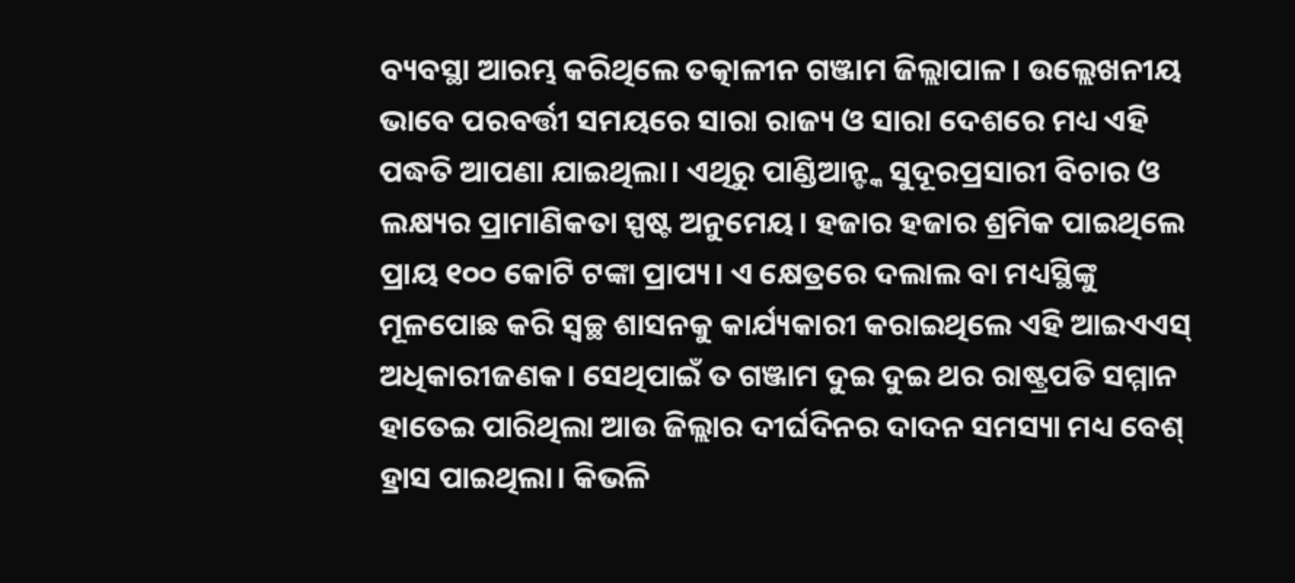ବ୍ୟବସ୍ଥା ଆରମ୍ଭ କରିଥିଲେ ତତ୍କାଳୀନ ଗଞ୍ଜାମ ଜିଲ୍ଲାପାଳ। ଉଲ୍ଲେଖନୀୟ ଭାବେ ପରବର୍ତ୍ତୀ ସମୟରେ ସାରା ରାଜ୍ୟ ଓ ସାରା ଦେଶରେ ମଧ୍ୟ ଏହି ପଦ୍ଧତି ଆପଣା ଯାଇଥିଲା। ଏଥିରୁ ପାଣ୍ଡିଆନ୍ଙ୍କ ସୁଦୂରପ୍ରସାରୀ ବିଚାର ଓ ଲକ୍ଷ୍ୟର ପ୍ରାମାଣିକତା ସ୍ପଷ୍ଟ ଅନୁମେୟ। ହଜାର ହଜାର ଶ୍ରମିକ ପାଇଥିଲେ ପ୍ରାୟ ୧୦୦ କୋଟି ଟଙ୍କା ପ୍ରାପ୍ୟ। ଏ କ୍ଷେତ୍ରରେ ଦଲାଲ ବା ମଧ୍ୟସ୍ଥିଙ୍କୁ ମୂଳପୋଛ କରି ସ୍ୱଚ୍ଛ ଶାସନକୁ କାର୍ଯ୍ୟକାରୀ କରାଇଥିଲେ ଏହି ଆଇଏଏସ୍ ଅଧିକାରୀଜଣକ। ସେଥିପାଇଁ ତ ଗଞ୍ଜାମ ଦୁଇ ଦୁଇ ଥର ରାଷ୍ଟ୍ରପତି ସମ୍ମାନ ହାତେଇ ପାରିଥିଲା ଆଉ ଜିଲ୍ଲାର ଦୀର୍ଘଦିନର ଦାଦନ ସମସ୍ୟା ମଧ୍ୟ ବେଶ୍ ହ୍ରାସ ପାଇଥିଲା। କିଭଳି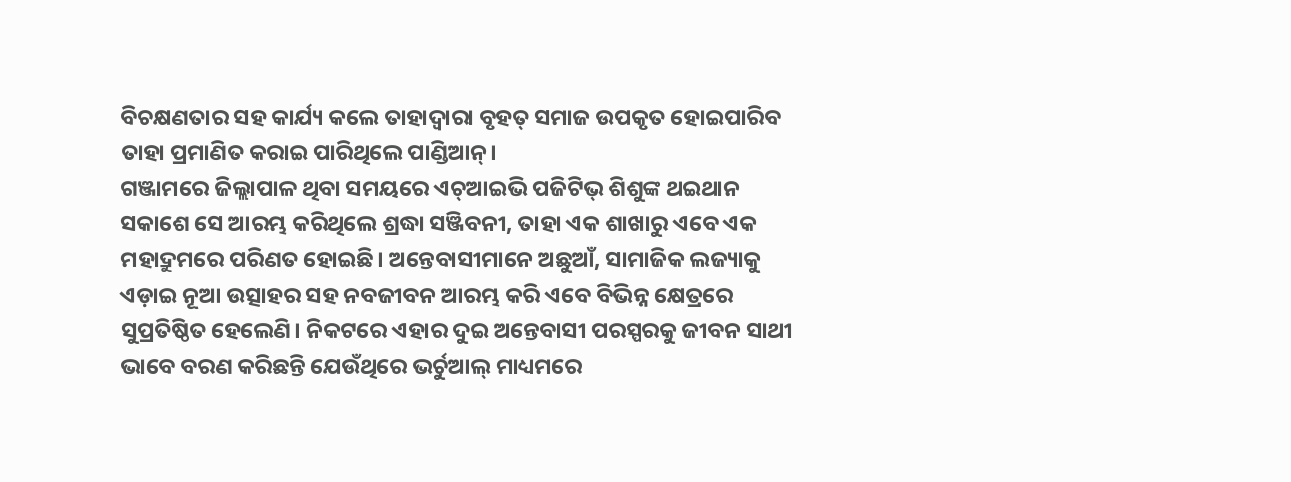ବିଚକ୍ଷଣତାର ସହ କାର୍ଯ୍ୟ କଲେ ତାହାଦ୍ୱାରା ବୃହତ୍ ସମାଜ ଉପକୃତ ହୋଇପାରିବ ତାହା ପ୍ରମାଣିତ କରାଇ ପାରିଥିଲେ ପାଣ୍ଡିଆନ୍।
ଗଞ୍ଜାମରେ ଜିଲ୍ଲାପାଳ ଥିବା ସମୟରେ ଏଚ୍ଆଇଭି ପଜିଟିଭ୍ ଶିଶୁଙ୍କ ଥଇଥାନ ସକାଶେ ସେ ଆରମ୍ଭ କରିଥିଲେ ଶ୍ରଦ୍ଧା ସଞ୍ଜିବନୀ, ତାହା ଏକ ଶାଖାରୁ ଏବେ ଏକ ମହାଦ୍ରୁମରେ ପରିଣତ ହୋଇଛି। ଅନ୍ତେବାସୀମାନେ ଅଛୁଆଁ, ସାମାଜିକ ଲଜ୍ୟାକୁ ଏଡ଼ାଇ ନୂଆ ଉତ୍ସାହର ସହ ନବଜୀବନ ଆରମ୍ଭ କରି ଏବେ ବିଭିନ୍ନ କ୍ଷେତ୍ରରେ ସୁପ୍ରତିଷ୍ଠିତ ହେଲେଣି। ନିକଟରେ ଏହାର ଦୁଇ ଅନ୍ତେବାସୀ ପରସ୍ପରକୁ ଜୀବନ ସାଥୀ ଭାବେ ବରଣ କରିଛନ୍ତି ଯେଉଁଥିରେ ଭର୍ଚୁଆଲ୍ ମାଧ୍ୟମରେ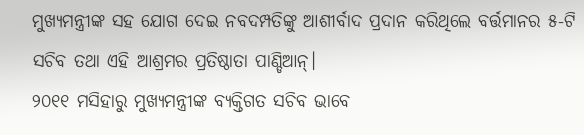ମୁଖ୍ୟମନ୍ତ୍ରୀଙ୍କ ସହ ଯୋଗ ଦେଇ ନବଦମ୍ପତିଙ୍କୁ ଆଶୀର୍ବାଦ ପ୍ରଦାନ କରିଥିଲେ ବର୍ତ୍ତମାନର ୫-ଟି ସଚିବ ତଥା ଏହି ଆଶ୍ରମର ପ୍ରତିଷ୍ଠାତା ପାଣ୍ଡିଆନ୍।
୨୦୧୧ ମସିହାରୁ ମୁଖ୍ୟମନ୍ତ୍ରୀଙ୍କ ବ୍ୟକ୍ତିଗତ ସଚିବ ଭାବେ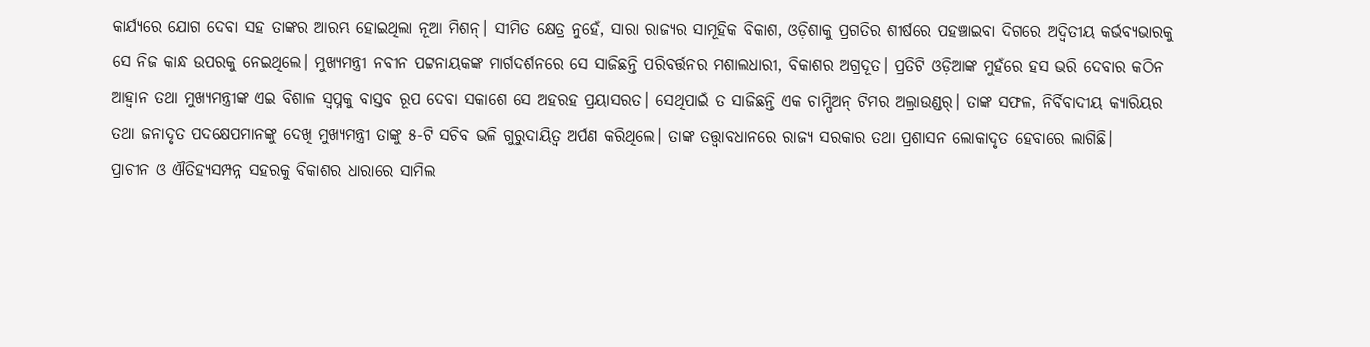କାର୍ଯ୍ୟରେ ଯୋଗ ଦେବା ସହ ତାଙ୍କର ଆରମ୍ଭ ହୋଇଥିଲା ନୂଆ ମିଶନ୍। ସୀମିତ କ୍ଷେତ୍ର ନୁହେଁ, ସାରା ରାଜ୍ୟର ସାମୂହିକ ବିକାଶ, ଓଡ଼ିଶାକୁ ପ୍ରଗତିର ଶୀର୍ଷରେ ପହଞ୍ଚାଇବା ଦିଗରେ ଅଦ୍ବିତୀୟ କର୍ଭବ୍ୟଭାରକୁ ସେ ନିଜ କାନ୍ଧ ଉପରକୁ ନେଇଥିଲେ। ମୁଖ୍ୟମନ୍ତ୍ରୀ ନବୀନ ପଟ୍ଟନାୟକଙ୍କ ମାର୍ଗଦର୍ଶନରେ ସେ ସାଜିଛନ୍ତି ପରିବର୍ତ୍ତନର ମଶାଲଧାରୀ, ବିକାଶର ଅଗ୍ରଦୂତ। ପ୍ରତିଟି ଓଡ଼ିଆଙ୍କ ମୁହଁରେ ହସ ଭରି ଦେବାର କଠିନ ଆହ୍ବାନ ତଥା ମୁଖ୍ୟମନ୍ତ୍ରୀଙ୍କ ଏଇ ବିଶାଳ ସ୍ବପ୍ନକୁ ବାସ୍ତବ ରୂପ ଦେବା ସକାଶେ ସେ ଅହରହ ପ୍ରୟାସରତ। ସେଥିପାଇଁ ତ ସାଜିଛନ୍ତି ଏକ ଚାମ୍ପିଅନ୍ ଟିମର ଅଲ୍ରାଉଣ୍ଡର୍। ତାଙ୍କ ସଫଳ, ନିର୍ବିବାଦୀୟ କ୍ୟାରିୟର ତଥା ଜନାଦୃତ ପଦକ୍ଷେପମାନଙ୍କୁ ଦେଖି ମୁଖ୍ୟମନ୍ତ୍ରୀ ତାଙ୍କୁ ୫-ଟି ସଚିବ ଭଳି ଗୁରୁଦାୟିତ୍ବ ଅର୍ପଣ କରିଥିଲେ। ତାଙ୍କ ତତ୍ତ୍ବାବଧାନରେ ରାଜ୍ୟ ସରକାର ତଥା ପ୍ରଶାସନ ଲୋକାଦୃତ ହେବାରେ ଲାଗିଛି।
ପ୍ରାଚୀନ ଓ ଐତିହ୍ୟସମ୍ପନ୍ନ ସହରକୁ ବିକାଶର ଧାରାରେ ସାମିଲ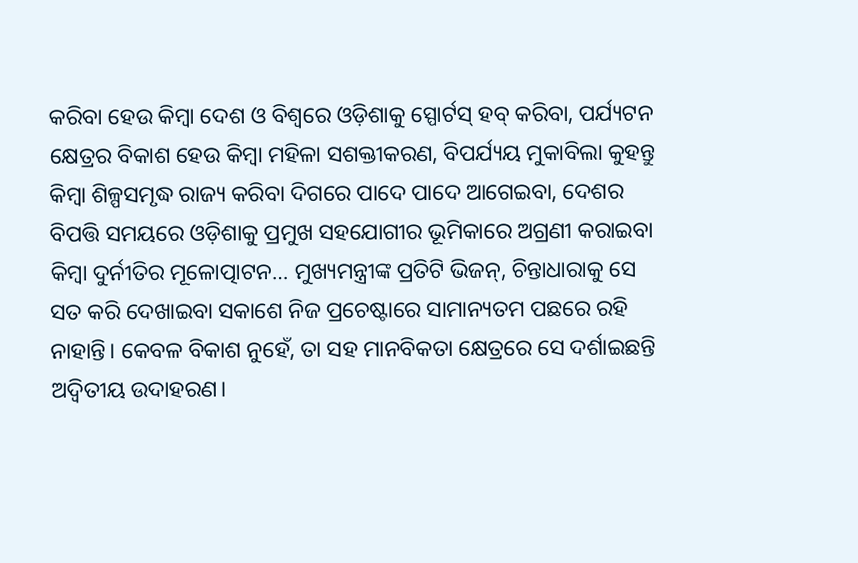କରିବା ହେଉ କିମ୍ବା ଦେଶ ଓ ବିଶ୍ଵରେ ଓଡ଼ିଶାକୁ ସ୍ପୋର୍ଟସ୍ ହବ୍ କରିବା, ପର୍ଯ୍ୟଟନ କ୍ଷେତ୍ରର ବିକାଶ ହେଉ କିମ୍ବା ମହିଳା ସଶକ୍ତୀକରଣ, ବିପର୍ଯ୍ୟୟ ମୁକାବିଲା କୁହନ୍ତୁ କିମ୍ବା ଶିଳ୍ପସମୃଦ୍ଧ ରାଜ୍ୟ କରିବା ଦିଗରେ ପାଦେ ପାଦେ ଆଗେଇବା, ଦେଶର ବିପତ୍ତି ସମୟରେ ଓଡ଼ିଶାକୁ ପ୍ରମୁଖ ସହଯୋଗୀର ଭୂମିକାରେ ଅଗ୍ରଣୀ କରାଇବା କିମ୍ବା ଦୁର୍ନୀତିର ମୂଳୋତ୍ପାଟନ… ମୁଖ୍ୟମନ୍ତ୍ରୀଙ୍କ ପ୍ରତିଟି ଭିଜନ୍, ଚିନ୍ତାଧାରାକୁ ସେ ସତ କରି ଦେଖାଇବା ସକାଶେ ନିଜ ପ୍ରଚେଷ୍ଟାରେ ସାମାନ୍ୟତମ ପଛରେ ରହି ନାହାନ୍ତି। କେବଳ ବିକାଶ ନୁହେଁ, ତା ସହ ମାନବିକତା କ୍ଷେତ୍ରରେ ସେ ଦର୍ଶାଇଛନ୍ତି ଅଦ୍ବିତୀୟ ଉଦାହରଣ।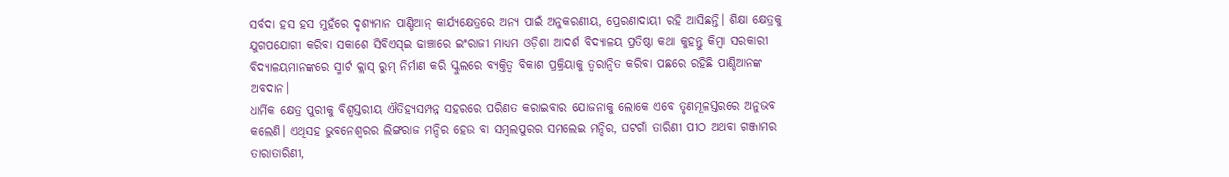ସର୍ବଦା ହସ ହସ ମୁହଁରେ ଦୃଶ୍ୟମାନ ପାଣ୍ଡିଆନ୍ କାର୍ଯ୍ୟକ୍ଷେତ୍ରରେ ଅନ୍ୟ ପାଇଁ ଅନୁକରଣୀୟ, ପ୍ରେରଣାଦାୟୀ ରହି ଆସିଛନ୍ତି। ଶିକ୍ଷା କ୍ଷେତ୍ରକୁ ଯୁଗପଯୋଗୀ କରିବା ସକାଶେ ସିବିଏସ୍ଇ ଢାଞ୍ଚାରେ ଇଂରାଜୀ ମାଧ୍ୟମ ଓଡ଼ିଶା ଆଦର୍ଶ ବିଦ୍ୟାଳୟ ପ୍ରତିଷ୍ଠା କଥା କୁହନ୍ତୁ କିମ୍ବା ସରକାରୀ ବିଦ୍ୟାଳୟମାନଙ୍କରେ ସ୍ମାର୍ଟ କ୍ଲାସ୍ ରୁମ୍ ନିର୍ମାଣ କରି ସ୍କୁଲରେ ବ୍ୟକ୍ତିତ୍ଵ ବିକାଶ ପ୍ରକ୍ରିୟାକୁ ତ୍ବରାନ୍ବିତ କରିବା ପଛରେ ରହିଛି ପାଣ୍ଡିଆନଙ୍କ ଅବଦାନ।
ଧାର୍ମିକ କ୍ଷେତ୍ର ପୁରୀକୁ ବିଶ୍ବସ୍ତରୀୟ ଐତିହ୍ୟସମ୍ପନ୍ନ ସହରରେ ପରିଣତ କରାଇବାର ଯୋଜନାକୁ ଲୋକେ ଏବେ ତୃଣମୂଳସ୍ତରରେ ଅନୁଭବ କଲେଣି। ଏଥିସହ ଭୁବନେଶ୍ବରର ଲିଙ୍ଗରାଜ ମନ୍ଦିର ହେଉ ବା ସମ୍ବଲପୁରର ସମଲେଇ ମନ୍ଦିର, ଘଟଗାଁ ତାରିଣୀ ପୀଠ ଅଥବା ଗଞ୍ଜାମର ତାରାତାରିଣୀ,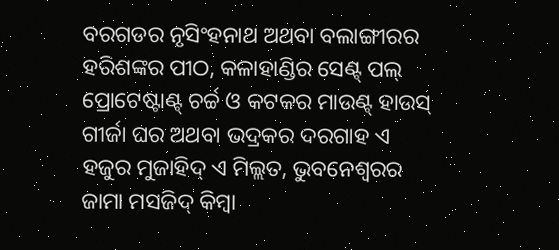ବରଗଡର ନୃସିଂହନାଥ ଅଥବା ବଲାଙ୍ଗୀରର ହରିଶଙ୍କର ପୀଠ, କଳାହାଣ୍ଡିର ସେଣ୍ଟ୍ ପଲ୍ ପ୍ରୋଟେଷ୍ଟାଣ୍ଟ୍ ଚର୍ଚ୍ଚ ଓ କଟକର ମାଉଣ୍ଟ୍ ହାଉସ୍ ଗୀର୍ଜା ଘର ଅଥବା ଭଦ୍ରକର ଦରଗାହ ଏ ହଜୁର ମୁଜାହିଦ୍ ଏ ମିଲ୍ଲତ, ଭୁବନେଶ୍ବରର ଜାମା ମସଜିଦ୍ କିମ୍ବା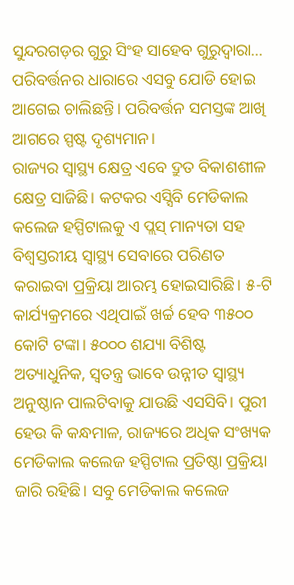ସୁନ୍ଦରଗଡ଼ର ଗୁରୁ ସିଂହ ସାହେବ ଗୁରୁଦ୍ୱାରା… ପରିବର୍ତ୍ତନର ଧାରାରେ ଏସବୁ ଯୋଡି ହୋଇ ଆଗେଇ ଚାଲିଛନ୍ତି। ପରିବର୍ତ୍ତନ ସମସ୍ତଙ୍କ ଆଖି ଆଗରେ ସ୍ପଷ୍ଟ ଦୃଶ୍ୟମାନ।
ରାଜ୍ୟର ସ୍ୱାସ୍ଥ୍ୟ କ୍ଷେତ୍ର ଏବେ ଦ୍ରୁତ ବିକାଶଶୀଳ କ୍ଷେତ୍ର ସାଜିଛି। କଟକର ଏସ୍ସିବି ମେଡିକାଲ କଲେଜ ହସ୍ପିଟାଲକୁ ଏ ପ୍ଲସ୍ ମାନ୍ୟତା ସହ ବିଶ୍ବସ୍ତରୀୟ ସ୍ୱାସ୍ଥ୍ୟ ସେବାରେ ପରିଣତ କରାଇବା ପ୍ରକ୍ରିୟା ଆରମ୍ଭ ହୋଇସାରିଛି। ୫-ଟି କାର୍ଯ୍ୟକ୍ରମରେ ଏଥିପାଇଁ ଖର୍ଚ୍ଚ ହେବ ୩୫୦୦ କୋଟି ଟଙ୍କା। ୫୦୦୦ ଶଯ୍ୟା ବିଶିଷ୍ଟ ଅତ୍ୟାଧୁନିକ, ସ୍ଵତନ୍ତ୍ର ଭାବେ ଉନ୍ନୀତ ସ୍ବାସ୍ଥ୍ୟ ଅନୁଷ୍ଠାନ ପାଲଟିବାକୁ ଯାଉଛି ଏସସିବି। ପୁରୀ ହେଉ କି କନ୍ଧମାଳ, ରାଜ୍ୟରେ ଅଧିକ ସଂଖ୍ୟକ ମେଡିକାଲ କଲେଜ ହସ୍ପିଟାଲ ପ୍ରତିଷ୍ଠା ପ୍ରକ୍ରିୟା ଜାରି ରହିଛି। ସବୁ ମେଡିକାଲ କଲେଜ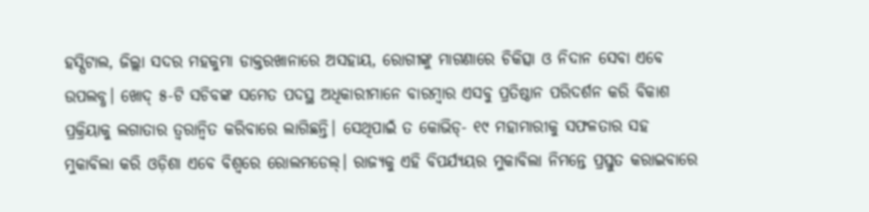ହସ୍ପିଟାଲ, ଜିଲ୍ଲା ସଦର ମହକୁମା ଡାକ୍ତରଖାନାରେ ଅସହାୟ, ରୋଗୀଙ୍କୁ ମାଗଣାରେ ଚିକିତ୍ସା ଓ ନିଦାନ ସେବା ଏବେ ଉପଲବ୍ଧ। ଖୋଦ୍ ୫-ଟି ସଚିବଙ୍କ ସମେତ ପଦସ୍ଥ ଅଧିକାରୀମାନେ ବାରମ୍ବାର ଏସବୁ ପ୍ରତିଷ୍ଠାନ ପରିଦର୍ଶନ କରି ବିକାଶ ପ୍ରକ୍ରିୟାକୁ ଲଗାତାର ତ୍ବରାନ୍ବିତ କରିବାରେ ଲାଗିଛନ୍ତି। ସେଥିପାଇଁ ତ କୋଭିଡ୍- ୧୯ ମହାମାରୀକୁ ସଫଳତାର ସହ ମୁକାବିଲା କରି ଓଡ଼ିଶା ଏବେ ବିଶ୍ବରେ ରୋଲମଡେଲ୍। ରାଜ୍ୟକୁ ଏହି ବିପର୍ଯ୍ୟୟର ମୁକାବିଲା ନିମନ୍ତେ ପ୍ରସ୍ତୁତ କରାଇବାରେ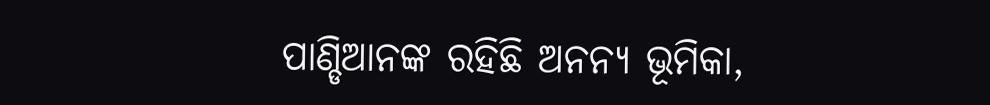ପାଣ୍ଡିଆନଙ୍କ ରହିଛି ଅନନ୍ୟ ଭୂମିକା,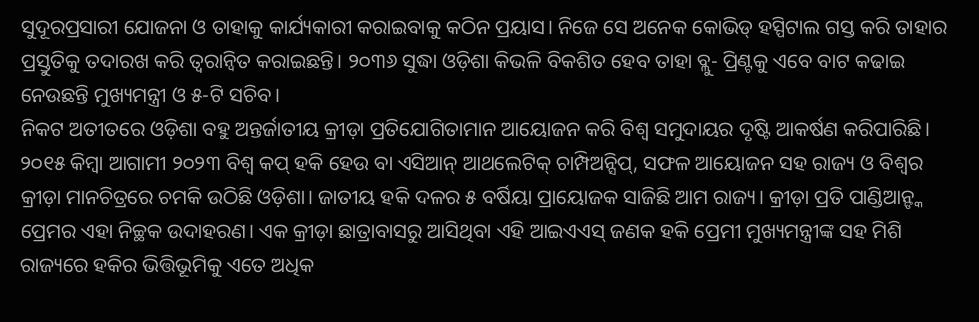ସୁଦୂରପ୍ରସାରୀ ଯୋଜନା ଓ ତାହାକୁ କାର୍ଯ୍ୟକାରୀ କରାଇବାକୁ କଠିନ ପ୍ରୟାସ। ନିଜେ ସେ ଅନେକ କୋଭିଡ୍ ହସ୍ପିଟାଲ ଗସ୍ତ କରି ତାହାର ପ୍ରସ୍ତୁତିକୁ ତଦାରଖ କରି ତ୍ବରାନ୍ବିତ କରାଇଛନ୍ତି। ୨୦୩୬ ସୁଦ୍ଧା ଓଡ଼ିଶା କିଭଳି ବିକଶିତ ହେବ ତାହା ବ୍ଲୁ- ପ୍ରିଣ୍ଟକୁ ଏବେ ବାଟ କଢାଇ ନେଉଛନ୍ତି ମୁଖ୍ୟମନ୍ତ୍ରୀ ଓ ୫-ଟି ସଚିବ।
ନିକଟ ଅତୀତରେ ଓଡ଼ିଶା ବହୁ ଅନ୍ତର୍ଜାତୀୟ କ୍ରୀଡ଼ା ପ୍ରତିଯୋଗିତାମାନ ଆୟୋଜନ କରି ବିଶ୍ୱ ସମୁଦାୟର ଦୃଷ୍ଟି ଆକର୍ଷଣ କରିପାରିଛି। ୨୦୧୫ କିମ୍ବା ଆଗାମୀ ୨୦୨୩ ବିଶ୍ଵ କପ୍ ହକି ହେଉ ବା ଏସିଆନ୍ ଆଥଲେଟିକ୍ ଚାମ୍ପିଅନ୍ସିପ୍, ସଫଳ ଆୟୋଜନ ସହ ରାଜ୍ୟ ଓ ବିଶ୍ୱର କ୍ରୀଡ଼ା ମାନଚିତ୍ରରେ ଚମକି ଉଠିଛି ଓଡ଼ିଶା। ଜାତୀୟ ହକି ଦଳର ୫ ବର୍ଷିୟା ପ୍ରାୟୋଜକ ସାଜିଛି ଆମ ରାଜ୍ୟ। କ୍ରୀଡ଼ା ପ୍ରତି ପାଣ୍ଡିଆନ୍ଙ୍କ ପ୍ରେମର ଏହା ନିଚ୍ଛକ ଉଦାହରଣ। ଏକ କ୍ରୀଡ଼ା ଛାତ୍ରାବାସରୁ ଆସିଥିବା ଏହି ଆଇଏଏସ୍ ଜଣକ ହକି ପ୍ରେମୀ ମୁଖ୍ୟମନ୍ତ୍ରୀଙ୍କ ସହ ମିଶି ରାଜ୍ୟରେ ହକିର ଭିତ୍ତିଭୂମିକୁ ଏତେ ଅଧିକ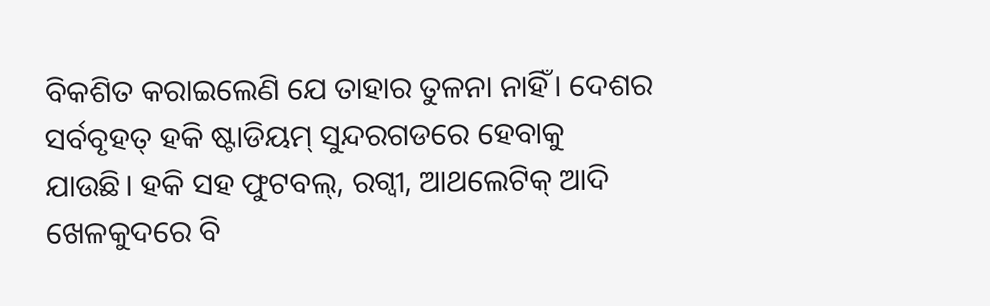ବିକଶିତ କରାଇଲେଣି ଯେ ତାହାର ତୁଳନା ନାହିଁ। ଦେଶର ସର୍ବବୃହତ୍ ହକି ଷ୍ଟାଡିୟମ୍ ସୁନ୍ଦରଗଡରେ ହେବାକୁ ଯାଉଛି। ହକି ସହ ଫୁଟବଲ୍, ରଗ୍ବୀ, ଆଥଲେଟିକ୍ ଆଦି ଖେଳକୁଦରେ ବି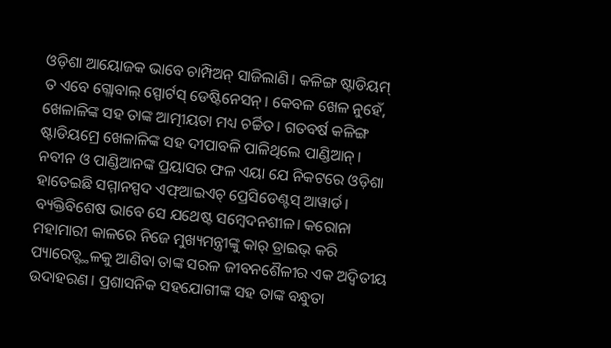ଓଡ଼ିଶା ଆୟୋଜକ ଭାବେ ଚାମ୍ପିଅନ୍ ସାଜିଲାଣି। କଳିଙ୍ଗ ଷ୍ଟାଡିୟମ୍ ତ ଏବେ ଗ୍ଲୋବାଲ୍ ସ୍ପୋର୍ଟସ୍ ଡେଷ୍ଟିନେସନ୍। କେବଳ ଖେଳ ନୁହେଁ, ଖେଳାଳିଙ୍କ ସହ ତାଙ୍କ ଆତ୍ମୀୟତା ମଧ୍ୟ ଚର୍ଚ୍ଚିତ। ଗତବର୍ଷ କଳିଙ୍ଗ ଷ୍ଟାଡିୟମ୍ରେ ଖେଳାଳିଙ୍କ ସହ ଦୀପାବଳି ପାଳିଥିଲେ ପାଣ୍ଡିଆନ୍। ନବୀନ ଓ ପାଣ୍ଡିଆନଙ୍କ ପ୍ରୟାସର ଫଳ ଏୟା ଯେ ନିକଟରେ ଓଡ଼ିଶା ହାତେଇଛି ସମ୍ମାନସ୍ପଦ ଏଫ୍ଆଇଏଚ୍ ପ୍ରେସିଡେଣ୍ଟସ୍ ଆୱାର୍ଡ।
ବ୍ୟକ୍ତିବିଶେଷ ଭାବେ ସେ ଯଥେଷ୍ଟ ସମ୍ବେଦନଶୀଳ। କରୋନା ମହାମାରୀ କାଳରେ ନିଜେ ମୁଖ୍ୟମନ୍ତ୍ରୀଙ୍କୁ କାର୍ ଡ୍ରାଇଭ୍ କରି ପ୍ୟାରେଡ୍ସ୍ଥଳକୁ ଆଣିବା ତାଙ୍କ ସରଳ ଜୀବନଶୈଳୀର ଏକ ଅଦ୍ବିତୀୟ ଉଦାହରଣ। ପ୍ରଶାସନିକ ସହଯୋଗୀଙ୍କ ସହ ତାଙ୍କ ବନ୍ଧୁତା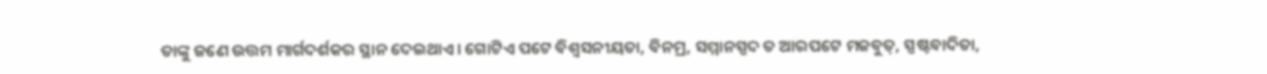ତାଙ୍କୁ ଜଣେ ଉତ୍ତମ ମାର୍ଗଦର୍ଶକର ସ୍ଥାନ ଦେଇଥାଏ। ଗୋଟିଏ ପଟେ ବିଶ୍ୱସନୀୟତା, ବିନମ୍ର, ସମ୍ମାନସ୍ପଦ ତ ଆରପଟେ ମଜବୁତ୍, ସ୍ପଷ୍ଟବାଦିତା,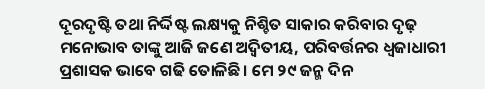ଦୂରଦୃଷ୍ଟି ତଥା ନିର୍ଦ୍ଦିଷ୍ଟ ଲକ୍ଷ୍ୟକୁ ନିଶ୍ଚିତ ସାକାର କରିବାର ଦୃଢ଼ ମନୋଭାବ ତାଙ୍କୁ ଆଜି ଜଣେ ଅଦ୍ବିତୀୟ, ପରିବର୍ତ୍ତନର ଧ୍ଵଜାଧାରୀ ପ୍ରଶାସକ ଭାବେ ଗଢି ତୋଳିଛି। ମେ ୨୯ ଜନ୍ମ ଦିନ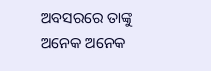ଅବସରରେ ତାଙ୍କୁ ଅନେକ ଅନେକ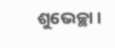ଶୁଭେଚ୍ଛା।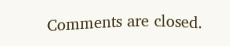Comments are closed.